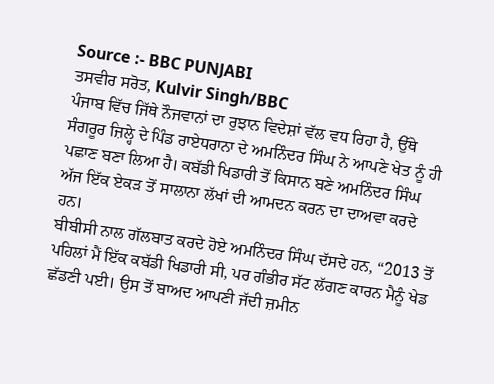Source :- BBC PUNJABI
ਤਸਵੀਰ ਸਰੋਤ, Kulvir Singh/BBC
ਪੰਜਾਬ ਵਿੱਚ ਜਿੱਥੇ ਨੌਜਵਾਨਾਂ ਦਾ ਰੁਝਾਨ ਵਿਦੇਸ਼ਾਂ ਵੱਲ ਵਧ ਰਿਹਾ ਹੈ, ਉੱਥੇ ਸੰਗਰੂਰ ਜ਼ਿਲ੍ਹੇ ਦੇ ਪਿੰਡ ਰਾਏਧਰਾਨਾ ਦੇ ਅਮਨਿੰਦਰ ਸਿੰਘ ਨੇ ਆਪਣੇ ਖੇਤ ਨੂੰ ਹੀ ਪਛਾਣ ਬਣਾ ਲਿਆ ਹੈ। ਕਬੱਡੀ ਖਿਡਾਰੀ ਤੋਂ ਕਿਸਾਨ ਬਣੇ ਅਮਨਿੰਦਰ ਸਿੰਘ ਅੱਜ ਇੱਕ ਏਕੜ ਤੋਂ ਸਾਲਾਨਾ ਲੱਖਾਂ ਦੀ ਆਮਦਨ ਕਰਨ ਦਾ ਦਾਅਵਾ ਕਰਦੇ ਹਨ।
ਬੀਬੀਸੀ ਨਾਲ ਗੱਲਬਾਤ ਕਰਦੇ ਹੋਏ ਅਮਨਿੰਦਰ ਸਿੰਘ ਦੱਸਦੇ ਹਨ, “2013 ਤੋਂ ਪਹਿਲਾਂ ਮੈਂ ਇੱਕ ਕਬੱਡੀ ਖਿਡਾਰੀ ਸੀ, ਪਰ ਗੰਭੀਰ ਸੱਟ ਲੱਗਣ ਕਾਰਨ ਮੈਨੂੰ ਖੇਡ ਛੱਡਣੀ ਪਈ। ਉਸ ਤੋਂ ਬਾਅਦ ਆਪਣੀ ਜੱਦੀ ਜ਼ਮੀਨ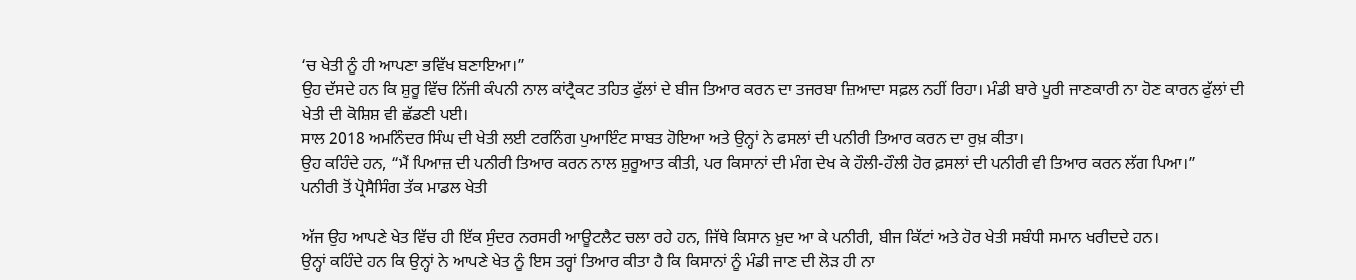‘ਚ ਖੇਤੀ ਨੂੰ ਹੀ ਆਪਣਾ ਭਵਿੱਖ ਬਣਾਇਆ।”
ਉਹ ਦੱਸਦੇ ਹਨ ਕਿ ਸ਼ੁਰੂ ਵਿੱਚ ਨਿੱਜੀ ਕੰਪਨੀ ਨਾਲ ਕਾਂਟ੍ਰੈਕਟ ਤਹਿਤ ਫੁੱਲਾਂ ਦੇ ਬੀਜ ਤਿਆਰ ਕਰਨ ਦਾ ਤਜਰਬਾ ਜ਼ਿਆਦਾ ਸਫ਼ਲ ਨਹੀਂ ਰਿਹਾ। ਮੰਡੀ ਬਾਰੇ ਪੂਰੀ ਜਾਣਕਾਰੀ ਨਾ ਹੋਣ ਕਾਰਨ ਫੁੱਲਾਂ ਦੀ ਖੇਤੀ ਦੀ ਕੋਸ਼ਿਸ਼ ਵੀ ਛੱਡਣੀ ਪਈ।
ਸਾਲ 2018 ਅਮਨਿੰਦਰ ਸਿੰਘ ਦੀ ਖੇਤੀ ਲਈ ਟਰਨਿੰਗ ਪੁਆਇੰਟ ਸਾਬਤ ਹੋਇਆ ਅਤੇ ਉਨ੍ਹਾਂ ਨੇ ਫਸਲਾਂ ਦੀ ਪਨੀਰੀ ਤਿਆਰ ਕਰਨ ਦਾ ਰੁਖ਼ ਕੀਤਾ।
ਉਹ ਕਹਿੰਦੇ ਹਨ, “ਮੈਂ ਪਿਆਜ਼ ਦੀ ਪਨੀਰੀ ਤਿਆਰ ਕਰਨ ਨਾਲ ਸ਼ੁਰੂਆਤ ਕੀਤੀ, ਪਰ ਕਿਸਾਨਾਂ ਦੀ ਮੰਗ ਦੇਖ ਕੇ ਹੌਲੀ-ਹੌਲੀ ਹੋਰ ਫ਼ਸਲਾਂ ਦੀ ਪਨੀਰੀ ਵੀ ਤਿਆਰ ਕਰਨ ਲੱਗ ਪਿਆ।”
ਪਨੀਰੀ ਤੋਂ ਪ੍ਰੋਸੈਸਿੰਗ ਤੱਕ ਮਾਡਲ ਖੇਤੀ

ਅੱਜ ਉਹ ਆਪਣੇ ਖੇਤ ਵਿੱਚ ਹੀ ਇੱਕ ਸੁੰਦਰ ਨਰਸਰੀ ਆਊਟਲੈਟ ਚਲਾ ਰਹੇ ਹਨ, ਜਿੱਥੇ ਕਿਸਾਨ ਖ਼ੁਦ ਆ ਕੇ ਪਨੀਰੀ, ਬੀਜ ਕਿੱਟਾਂ ਅਤੇ ਹੋਰ ਖੇਤੀ ਸਬੰਧੀ ਸਮਾਨ ਖਰੀਦਦੇ ਹਨ।
ਉਨ੍ਹਾਂ ਕਹਿੰਦੇ ਹਨ ਕਿ ਉਨ੍ਹਾਂ ਨੇ ਆਪਣੇ ਖੇਤ ਨੂੰ ਇਸ ਤਰ੍ਹਾਂ ਤਿਆਰ ਕੀਤਾ ਹੈ ਕਿ ਕਿਸਾਨਾਂ ਨੂੰ ਮੰਡੀ ਜਾਣ ਦੀ ਲੋੜ ਹੀ ਨਾ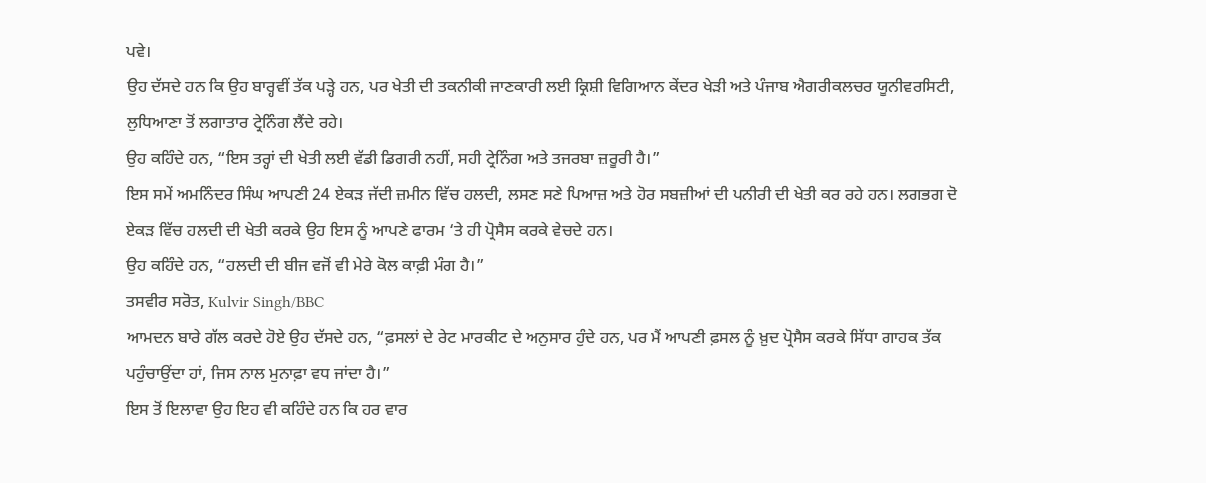ਪਵੇ।
ਉਹ ਦੱਸਦੇ ਹਨ ਕਿ ਉਹ ਬਾਰ੍ਹਵੀਂ ਤੱਕ ਪੜ੍ਹੇ ਹਨ, ਪਰ ਖੇਤੀ ਦੀ ਤਕਨੀਕੀ ਜਾਣਕਾਰੀ ਲਈ ਕ੍ਰਿਸ਼ੀ ਵਿਗਿਆਨ ਕੇਂਦਰ ਖੇੜੀ ਅਤੇ ਪੰਜਾਬ ਐਗਰੀਕਲਚਰ ਯੂਨੀਵਰਸਿਟੀ, ਲੁਧਿਆਣਾ ਤੋਂ ਲਗਾਤਾਰ ਟ੍ਰੇਨਿੰਗ ਲੈਂਦੇ ਰਹੇ।
ਉਹ ਕਹਿੰਦੇ ਹਨ, “ਇਸ ਤਰ੍ਹਾਂ ਦੀ ਖੇਤੀ ਲਈ ਵੱਡੀ ਡਿਗਰੀ ਨਹੀਂ, ਸਹੀ ਟ੍ਰੇਨਿੰਗ ਅਤੇ ਤਜਰਬਾ ਜ਼ਰੂਰੀ ਹੈ।”
ਇਸ ਸਮੇਂ ਅਮਨਿੰਦਰ ਸਿੰਘ ਆਪਣੀ 24 ਏਕੜ ਜੱਦੀ ਜ਼ਮੀਨ ਵਿੱਚ ਹਲਦੀ, ਲਸਣ ਸਣੇ ਪਿਆਜ਼ ਅਤੇ ਹੋਰ ਸਬਜ਼ੀਆਂ ਦੀ ਪਨੀਰੀ ਦੀ ਖੇਤੀ ਕਰ ਰਹੇ ਹਨ। ਲਗਭਗ ਦੋ ਏਕੜ ਵਿੱਚ ਹਲਦੀ ਦੀ ਖੇਤੀ ਕਰਕੇ ਉਹ ਇਸ ਨੂੰ ਆਪਣੇ ਫਾਰਮ ‘ਤੇ ਹੀ ਪ੍ਰੋਸੈਸ ਕਰਕੇ ਵੇਚਦੇ ਹਨ।
ਉਹ ਕਹਿੰਦੇ ਹਨ, “ਹਲਦੀ ਦੀ ਬੀਜ ਵਜੋਂ ਵੀ ਮੇਰੇ ਕੋਲ ਕਾਫ਼ੀ ਮੰਗ ਹੈ।”
ਤਸਵੀਰ ਸਰੋਤ, Kulvir Singh/BBC
ਆਮਦਨ ਬਾਰੇ ਗੱਲ ਕਰਦੇ ਹੋਏ ਉਹ ਦੱਸਦੇ ਹਨ, “ਫ਼ਸਲਾਂ ਦੇ ਰੇਟ ਮਾਰਕੀਟ ਦੇ ਅਨੁਸਾਰ ਹੁੰਦੇ ਹਨ, ਪਰ ਮੈਂ ਆਪਣੀ ਫ਼ਸਲ ਨੂੰ ਖ਼ੁਦ ਪ੍ਰੋਸੈਸ ਕਰਕੇ ਸਿੱਧਾ ਗਾਹਕ ਤੱਕ ਪਹੁੰਚਾਉਂਦਾ ਹਾਂ, ਜਿਸ ਨਾਲ ਮੁਨਾਫ਼ਾ ਵਧ ਜਾਂਦਾ ਹੈ।”
ਇਸ ਤੋਂ ਇਲਾਵਾ ਉਹ ਇਹ ਵੀ ਕਹਿੰਦੇ ਹਨ ਕਿ ਹਰ ਵਾਰ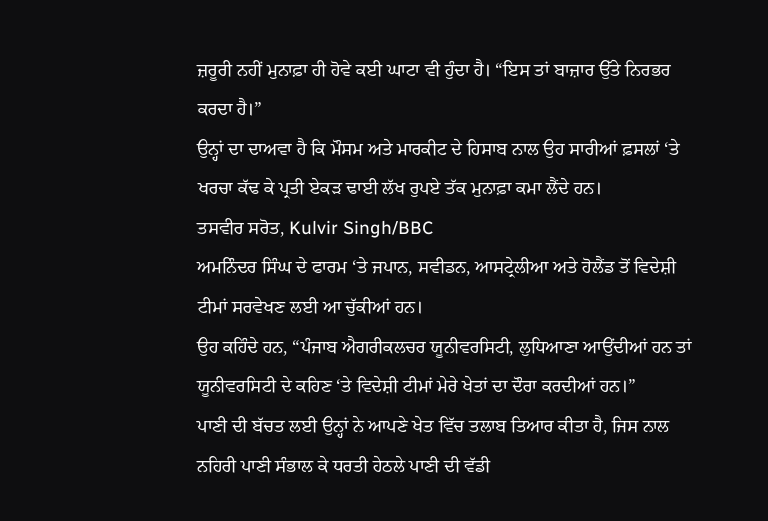ਜ਼ਰੂਰੀ ਨਹੀਂ ਮੁਨਾਫ਼ਾ ਹੀ ਹੋਵੇ ਕਈ ਘਾਟਾ ਵੀ ਹੁੰਦਾ ਹੈ। “ਇਸ ਤਾਂ ਬਾਜ਼ਾਰ ਉੱਤੇ ਨਿਰਭਰ ਕਰਦਾ ਹੈ।”
ਉਨ੍ਹਾਂ ਦਾ ਦਾਅਵਾ ਹੈ ਕਿ ਮੌਸਮ ਅਤੇ ਮਾਰਕੀਟ ਦੇ ਹਿਸਾਬ ਨਾਲ ਉਹ ਸਾਰੀਆਂ ਫ਼ਸਲਾਂ ‘ਤੇ ਖਰਚਾ ਕੱਢ ਕੇ ਪ੍ਰਤੀ ਏਕੜ ਢਾਈ ਲੱਖ ਰੁਪਏ ਤੱਕ ਮੁਨਾਫ਼ਾ ਕਮਾ ਲੈਂਦੇ ਹਨ।
ਤਸਵੀਰ ਸਰੋਤ, Kulvir Singh/BBC
ਅਮਨਿੰਦਰ ਸਿੰਘ ਦੇ ਫਾਰਮ ‘ਤੇ ਜਪਾਨ, ਸਵੀਡਨ, ਆਸਟ੍ਰੇਲੀਆ ਅਤੇ ਹੋਲੈਂਡ ਤੋਂ ਵਿਦੇਸ਼ੀ ਟੀਮਾਂ ਸਰਵੇਖਣ ਲਈ ਆ ਚੁੱਕੀਆਂ ਹਨ।
ਉਹ ਕਹਿੰਦੇ ਹਨ, “ਪੰਜਾਬ ਐਗਰੀਕਲਚਰ ਯੂਨੀਵਰਸਿਟੀ, ਲੁਧਿਆਣਾ ਆਉਂਦੀਆਂ ਹਨ ਤਾਂ ਯੂਨੀਵਰਸਿਟੀ ਦੇ ਕਹਿਣ ‘ਤੇ ਵਿਦੇਸ਼ੀ ਟੀਮਾਂ ਮੇਰੇ ਖੇਤਾਂ ਦਾ ਦੌਰਾ ਕਰਦੀਆਂ ਹਨ।”
ਪਾਣੀ ਦੀ ਬੱਚਤ ਲਈ ਉਨ੍ਹਾਂ ਨੇ ਆਪਣੇ ਖੇਤ ਵਿੱਚ ਤਲਾਬ ਤਿਆਰ ਕੀਤਾ ਹੈ, ਜਿਸ ਨਾਲ ਨਹਿਰੀ ਪਾਣੀ ਸੰਭਾਲ ਕੇ ਧਰਤੀ ਹੇਠਲੇ ਪਾਣੀ ਦੀ ਵੱਡੀ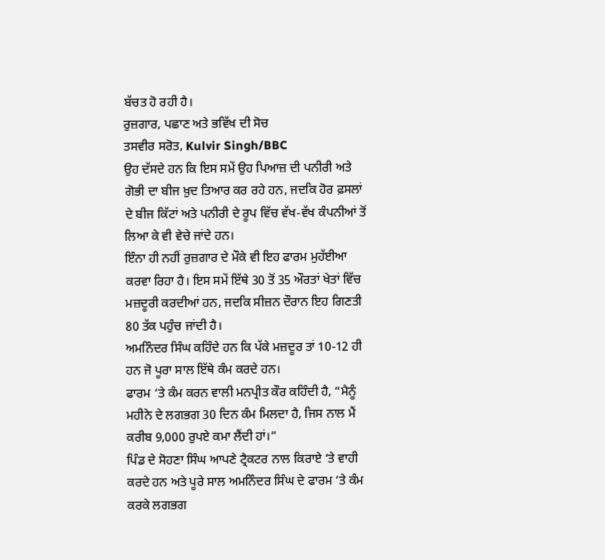ਬੱਚਤ ਹੋ ਰਹੀ ਹੈ।
ਰੁਜ਼ਗਾਰ, ਪਛਾਣ ਅਤੇ ਭਵਿੱਖ ਦੀ ਸੋਚ
ਤਸਵੀਰ ਸਰੋਤ, Kulvir Singh/BBC
ਉਹ ਦੱਸਦੇ ਹਨ ਕਿ ਇਸ ਸਮੇਂ ਉਹ ਪਿਆਜ਼ ਦੀ ਪਨੀਰੀ ਅਤੇ ਗੋਭੀ ਦਾ ਬੀਜ ਖ਼ੁਦ ਤਿਆਰ ਕਰ ਰਹੇ ਹਨ, ਜਦਕਿ ਹੋਰ ਫ਼ਸਲਾਂ ਦੇ ਬੀਜ ਕਿੱਟਾਂ ਅਤੇ ਪਨੀਰੀ ਦੇ ਰੂਪ ਵਿੱਚ ਵੱਖ-ਵੱਖ ਕੰਪਨੀਆਂ ਤੋਂ ਲਿਆ ਕੇ ਵੀ ਵੇਚੇ ਜਾਂਦੇ ਹਨ।
ਇੰਨਾ ਹੀ ਨਹੀਂ ਰੁਜ਼ਗਾਰ ਦੇ ਮੌਕੇ ਵੀ ਇਹ ਫਾਰਮ ਮੁਹੱਈਆ ਕਰਵਾ ਰਿਹਾ ਹੈ। ਇਸ ਸਮੇਂ ਇੱਥੇ 30 ਤੋਂ 35 ਔਰਤਾਂ ਖੇਤਾਂ ਵਿੱਚ ਮਜ਼ਦੂਰੀ ਕਰਦੀਆਂ ਹਨ, ਜਦਕਿ ਸੀਜ਼ਨ ਦੌਰਾਨ ਇਹ ਗਿਣਤੀ 80 ਤੱਕ ਪਹੁੰਚ ਜਾਂਦੀ ਹੈ।
ਅਮਨਿੰਦਰ ਸਿੰਘ ਕਹਿੰਦੇ ਹਨ ਕਿ ਪੱਕੇ ਮਜ਼ਦੂਰ ਤਾਂ 10-12 ਹੀ ਹਨ ਜੋ ਪੂਰਾ ਸਾਲ ਇੱਥੇ ਕੰਮ ਕਰਦੇ ਹਨ।
ਫਾਰਮ ‘ਤੇ ਕੰਮ ਕਰਨ ਵਾਲੀ ਮਨਪ੍ਰੀਤ ਕੌਰ ਕਹਿੰਦੀ ਹੈ, “ਮੈਨੂੰ ਮਹੀਨੇ ਦੇ ਲਗਭਗ 30 ਦਿਨ ਕੰਮ ਮਿਲਦਾ ਹੈ, ਜਿਸ ਨਾਲ ਮੈਂ ਕਰੀਬ 9,000 ਰੁਪਏ ਕਮਾ ਲੈਂਦੀ ਹਾਂ।”
ਪਿੰਡ ਦੇ ਸੋਹਣਾ ਸਿੰਘ ਆਪਣੇ ਟ੍ਰੈਕਟਰ ਨਾਲ ਕਿਰਾਏ ‘ਤੇ ਵਾਹੀ ਕਰਦੇ ਹਨ ਅਤੇ ਪੂਰੇ ਸਾਲ ਅਮਨਿੰਦਰ ਸਿੰਘ ਦੇ ਫਾਰਮ ‘ਤੇ ਕੰਮ ਕਰਕੇ ਲਗਭਗ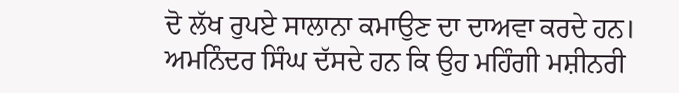ਦੋ ਲੱਖ ਰੁਪਏ ਸਾਲਾਨਾ ਕਮਾਉਣ ਦਾ ਦਾਅਵਾ ਕਰਦੇ ਹਨ।
ਅਮਨਿੰਦਰ ਸਿੰਘ ਦੱਸਦੇ ਹਨ ਕਿ ਉਹ ਮਹਿੰਗੀ ਮਸ਼ੀਨਰੀ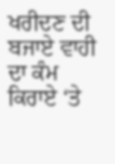ਖਰੀਦਣ ਦੀ ਬਜਾਏ ਵਾਹੀ ਦਾ ਕੰਮ ਕਿਰਾਏ ‘ਤੇ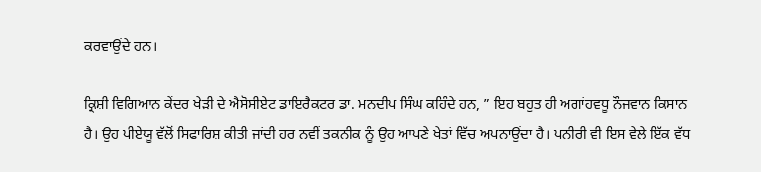ਕਰਵਾਉਂਦੇ ਹਨ।

ਕ੍ਰਿਸ਼ੀ ਵਿਗਿਆਨ ਕੇਂਦਰ ਖੇੜੀ ਦੇ ਐਸੋਸੀਏਟ ਡਾਇਰੈਕਟਰ ਡਾ. ਮਨਦੀਪ ਸਿੰਘ ਕਹਿੰਦੇ ਹਨ, ” ਇਹ ਬਹੁਤ ਹੀ ਅਗਾਂਹਵਧੂ ਨੌਜਵਾਨ ਕਿਸਾਨ ਹੈ। ਉਹ ਪੀਏਯੂ ਵੱਲੋਂ ਸਿਫਾਰਿਸ਼ ਕੀਤੀ ਜਾਂਦੀ ਹਰ ਨਵੀਂ ਤਕਨੀਕ ਨੂੰ ਉਹ ਆਪਣੇ ਖੇਤਾਂ ਵਿੱਚ ਅਪਨਾਉਂਦਾ ਹੈ। ਪਨੀਰੀ ਵੀ ਇਸ ਵੇਲੇ ਇੱਕ ਵੱਧ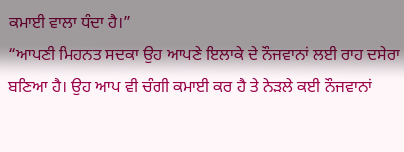ਕਮਾਈ ਵਾਲਾ ਧੰਦਾ ਹੈ।”
“ਆਪਣੀ ਮਿਹਨਤ ਸਦਕਾ ਉਹ ਆਪਣੇ ਇਲਾਕੇ ਦੇ ਨੌਜਵਾਨਾਂ ਲਈ ਰਾਹ ਦਸੇਰਾ ਬਣਿਆ ਹੈ। ਉਹ ਆਪ ਵੀ ਚੰਗੀ ਕਮਾਈ ਕਰ ਹੈ ਤੇ ਨੇੜਲੇ ਕਈ ਨੌਜਵਾਨਾਂ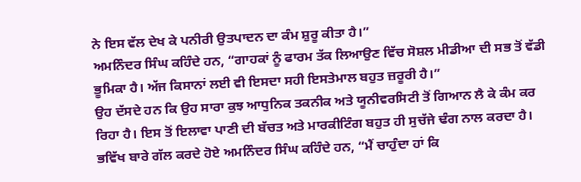ਨੇ ਇਸ ਵੱਲ ਦੇਖ ਕੇ ਪਨੀਰੀ ਉਤਪਾਦਨ ਦਾ ਕੰਮ ਸ਼ੁਰੂ ਕੀਤਾ ਹੈ।”
ਅਮਨਿੰਦਰ ਸਿੰਘ ਕਹਿੰਦੇ ਹਨ, “ਗਾਹਕਾਂ ਨੂੰ ਫਾਰਮ ਤੱਕ ਲਿਆਉਣ ਵਿੱਚ ਸੋਸ਼ਲ ਮੀਡੀਆ ਦੀ ਸਭ ਤੋਂ ਵੱਡੀ ਭੂਮਿਕਾ ਹੈ। ਅੱਜ ਕਿਸਾਨਾਂ ਲਈ ਵੀ ਇਸਦਾ ਸਹੀ ਇਸਤੇਮਾਲ ਬਹੁਤ ਜ਼ਰੂਰੀ ਹੈ।”
ਉਹ ਦੱਸਦੇ ਹਨ ਕਿ ਉਹ ਸਾਰਾ ਕੁਝ ਆਧੁਨਿਕ ਤਕਨੀਕ ਅਤੇ ਯੂਨੀਵਰਸਿਟੀ ਤੋਂ ਗਿਆਨ ਲੈ ਕੇ ਕੰਮ ਕਰ ਰਿਹਾ ਹੈ। ਇਸ ਤੋਂ ਇਲਾਵਾ ਪਾਣੀ ਦੀ ਬੱਚਤ ਅਤੇ ਮਾਰਕੀਟਿੰਗ ਬਹੁਤ ਹੀ ਸੁਚੱਜੇ ਢੰਗ ਨਾਲ ਕਰਦਾ ਹੈ।
ਭਵਿੱਖ ਬਾਰੇ ਗੱਲ ਕਰਦੇ ਹੋਏ ਅਮਨਿੰਦਰ ਸਿੰਘ ਕਹਿੰਦੇ ਹਨ, “ਮੈਂ ਚਾਹੁੰਦਾ ਹਾਂ ਕਿ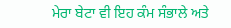ਮੇਰਾ ਬੇਟਾ ਵੀ ਇਹ ਕੰਮ ਸੰਭਾਲੇ ਅਤੇ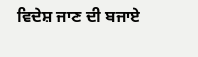ਵਿਦੇਸ਼ ਜਾਣ ਦੀ ਬਜਾਏ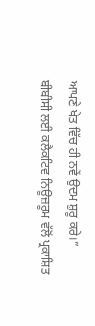ਆਪਣੇ ਖੇਤ ਵਿੱਚ ਹੀ ਨਵੇਂ ਉਦਮ ਸ਼ੁਰੂ ਕਰੇ।”
ਬੀਬੀਸੀ ਲਈ ਕਲੈਕਟਿਵ ਨਿਊਜ਼ਰੂਮ ਵੱਲੋਂ ਪ੍ਰਕਾਸ਼ਿਤ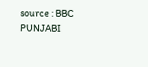source : BBC PUNJABI